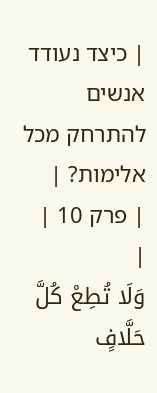| כיצד נעודד אנשים להתרחק מכל אלימות? |
| פרק 10 |
|
وَلَا تُطِعْ كُلَّ حَلَّافٍ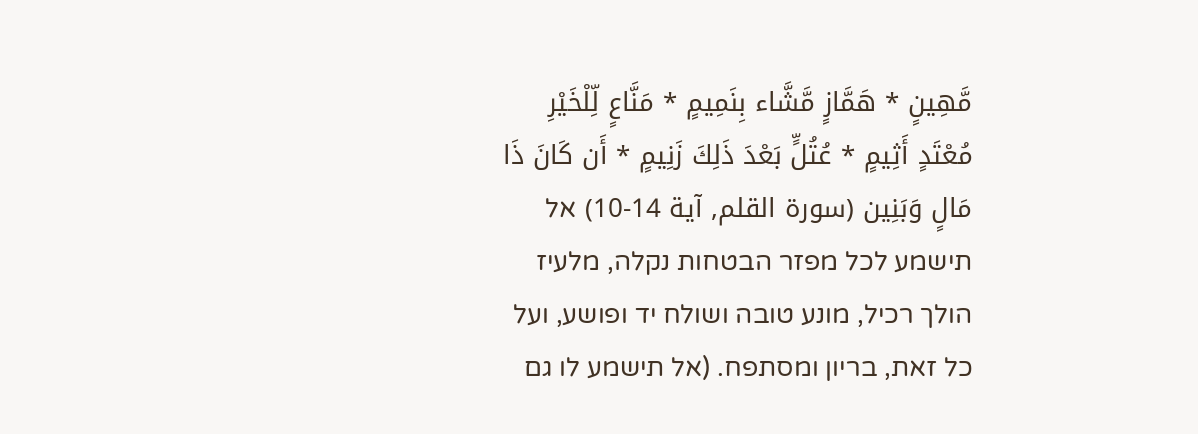مَّهِينٍ * هَمَّازٍ مَّشَّاء بِنَمِيمٍ * مَنَّاعٍ لِّلْخَيْرِ مُعْتَدٍ أَثِيمٍ * عُتُلٍّ بَعْدَ ذَلِكَ زَنِيمٍ * أَن كَانَ ذَا مَالٍ وَبَنِين (سورۃ القلم, آية 14-10) אל תישמע לכל מפזר הבטחות נקלה, מלעיז הולך רכיל, מונע טובה ושולח יד ופושע, ועל כל זאת, בריון ומסתפח. (אל תישמע לו גם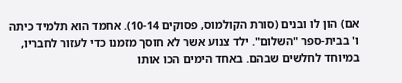אם) הון לו ובנים (סורת הקולמוס, פסוקים 10-14). אחמד הוא תלמיד כיתה ו' בבית-ספר "השלום". ילד צנוע אשר לא חוסך מזמנו כדי לעזור לחבריו, במיוחד לחלשים שבהם. באחד הימים הכו אותו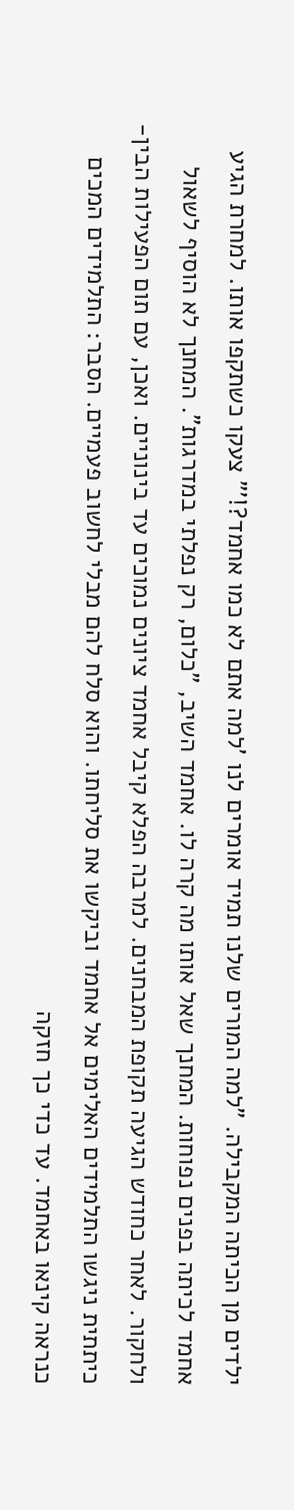ילדים מן הכיתה המקבילה. "למה המורים שלנו תמיד אומרים לנו 'למה אתם לא כמו אחמד?!'" צעקו כשתקפו אותו. למחרת הגיע אחמד לכיתה בפנים נפוחות. המחנך שאל אותו מה קרה לו. אחמד השיב, "כלום, רק נפלתי במדרגות". המחנך לא הוסיף לשאול ולחקור. לאחר כחודש הגיעה תקופת המבחנים. למרבה הפלא קיבל אחמד ציונים נמוכים עד בינוניים. ואכן, עם תום הפעילות הבין-כיתתית ניגשו התלמידים האלימים אל אחמד וביקשו את סליחתו. והוא סלח להם מבלי לחשוב פעמיים. הסבר: התלמידים המכים כנראה קינאו באחמד. עד כדי כך חזקה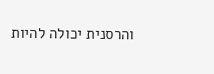והרסנית יכולה להיות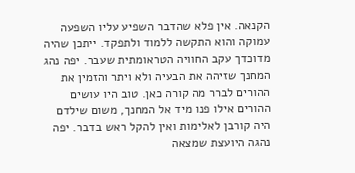הקנאה. אין פלא שהדבר השפיע עליו השפעה עמוקה והוא התקשה ללמוד ולתפקד. ייתכן שהיה מדוכדך עקב החוויה הטראומתית שעבר. יפה נהג המחנך שזיהה את הבעיה ולא ויתר והזמין את ההורים לברר מה קורה כאן. טוב היו עושים ההורים אילו פנו מיד אל המחנך, משום שילדם היה קורבן לאלימות ואין להקל ראש בדבר. יפה נהגה היועצת שמצאה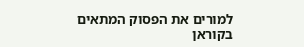למורים את הפסוק המתאים בקוראן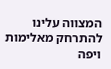המצווה עלינו להתרחק מאלימות ויפה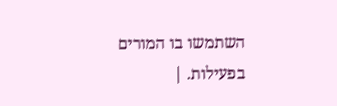השתמשו בו המורים בפעילות. |